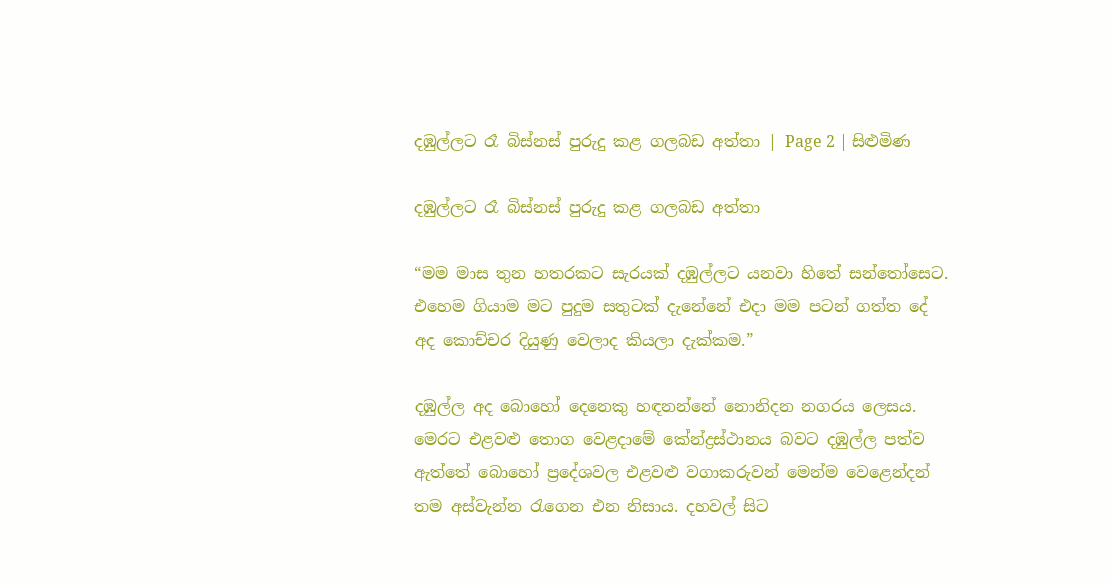දඹුල්ලට රෑ බිස්නස් පුරුදු කළ ගලබඩ අත්තා | Page 2 | සිළුමිණ

දඹුල්ලට රෑ බිස්නස් පුරුදු කළ ගලබඩ අත්තා

“මම මාස තුන හතරකට සැරයක් දඹුල්ලට යනවා හිතේ සන්තෝසෙට. එහෙම ගියාම මට පුදුම සතුටක් දැනේනේ එදා මම පටන් ගත්ත දේ අද කොච්චර දියුණු වෙලාද කියලා දැක්කම.”

දඹුල්ල අද බොහෝ දෙනෙකු හඳනන්නේ නොනිදන නගරය ලෙසය. මෙරට එළවළු තොග වෙළදාමේ කේන්ද්‍රස්ථානය බවට දඹුල්ල පත්ව ඇත්තේ බොහෝ ප්‍රදේශවල එළවළු වගාකරුවන් මෙන්ම වෙළෙන්දන් තම අස්වැන්න රැගෙන එන නිසාය. දහවල් සිට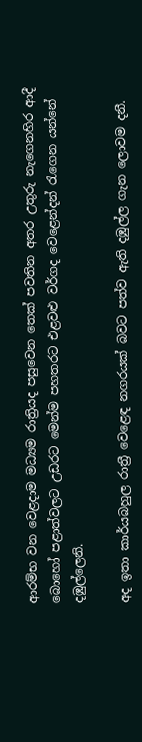ආරම්භ වන වෙළදාම මධ්‍යම රාත්‍රියද පසුවෙන තෙක් පවතින අතර උතුරු නැගෙනහිර ආදී බොහෝ පළාත්වලට උඩරට මෙන්ම පහතරට එළවළු වර්ගද වෙළෙන්දන් රැගෙන යන්නේ දඹුල්ලෙනි.

අද ඉතා කාර්යබහුල රාත්‍රී වෙළෙඳ නගරයක් බවට පත්ව ඇති දඹුල්ල ගැන ලොවම දනී.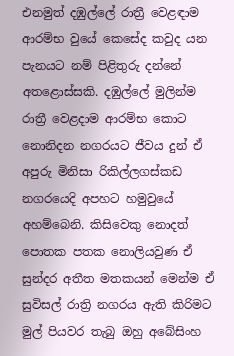එනමුත් දඹුල්ලේ රාත්‍රී වෙළඳාම ආරම්භ වුයේ කෙසේද කවුද යන පැනයට නම් පිළිතුරු දන්නේ අතළොස්සකි. දඹුල්ලේ මුලින්ම රාත්‍රී වෙළදාම ආරම්භ කොට නොනිදන නගරයට ජීවය දුන් ඒ අපුරු මිනිසා රිකිල්ලගස්කඩ නගරයෙදි අපහට හමුවුයේ අහම්බෙනි. කිසිවෙකු නොදත් පොතක පතක නොලියවුණ ඒ සුන්දර අතීත මතකයන් මෙන්ම ඒ සුවිසල් රාත්‍රි නගරය ඇති කිරිමට මුල් පියවර තැබු ඔහු අබේසිංහ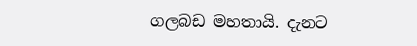ගලබඩ මහතායි. දැනට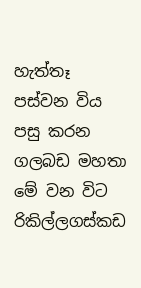හැත්තෑ පස්වන විය පසු කරන ගලබඩ මහතා මේ වන විට රිකිල්ලගස්කඩ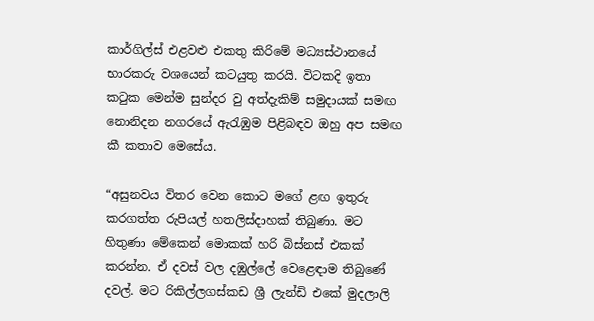කාර්ගිල්ස් එළවළු එකතු කිරිමේ මධ්‍යස්ථානයේ භාරකරු වශයෙන් කටයුතු කරයි. විටකදි ඉතා කටුක මෙන්ම සුන්දර වු අත්දැකිම් සමුදායක් සමඟ නොනිදන නගරයේ ඇරැඹුම පිළිබඳව ඔහු අප සමඟ කී කතාව මෙසේය.

“අසුනවය විතර වෙන කොට මගේ ළඟ ඉතුරු කරගත්ත රුපියල් හතලිස්දාහක් තිබුණා. මට හිතුණා මේකෙන් මොකක් හරි බිස්නස් එකක් කරන්න. ඒ දවස් වල දඹුල්ලේ වෙ‍ළෙඳාම තිබුණේ දවල්. මට රිකිල්ලගස්කඩ ශ්‍රී ලැන්ඩි එකේ මුදලාලි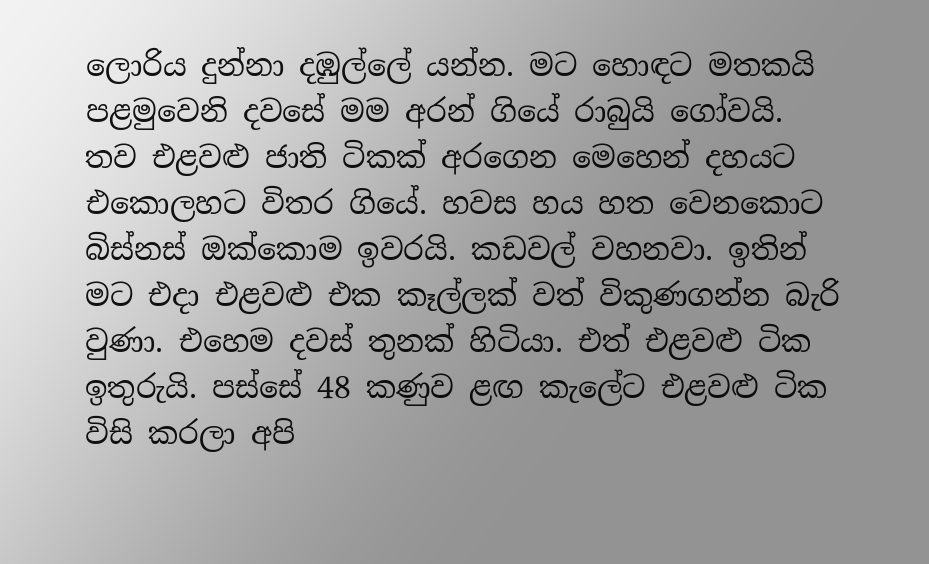ලොරිය දුන්නා දඹුල්ලේ යන්න. මට හොඳට මතකයි පළමුවෙනි දවසේ මම අරන් ගියේ රාබුයි ගෝවයි. තව එළවළු ජාති ටිකක් අරගෙන මෙහෙන් දහයට එකොලහට විතර ගියේ. හවස හය හත වෙනකොට බිස්නස් ඔක්කොම ඉවරයි. කඩවල් වහනවා. ඉතින් මට එදා එළවළු එක කෑල්ලක් වත් විකුණගන්න බැරි වුණා. එහෙම දවස් තුනක් හිටියා. එත් එළවළු ටික ඉතුරුයි. පස්සේ 48 කණුව ළඟ කැලේට එළවළු ටික විසි කරලා අපි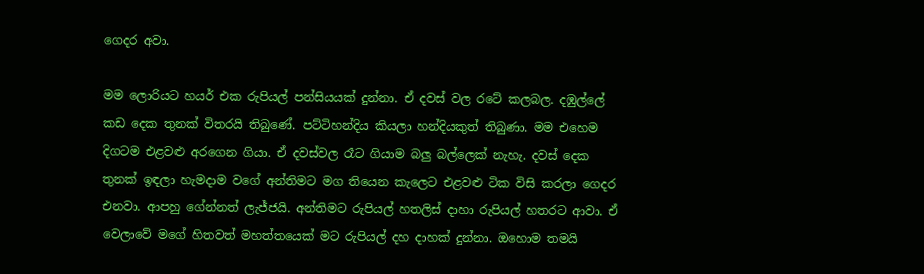ගෙදර අවා.

මම ලොරියට හයර් එක රුපියල් පන්සියයක් දුන්නා. ඒ දවස් වල රටේ කලබල. දඹුල්ලේ කඩ දෙක තුනක් විතරයි තිබුණේ. පට්ටිහන්දිය කියලා හන්දියකුත් තිබුණා. මම එහෙම දිගටම එළවළු අරගෙන ගියා. ඒ දවස්වල රෑට ගියාම බලු බල්ලෙක් නැහැ. දවස් දෙක තුනක් ඉඳලා හැමදාම වගේ අන්තිමට මග තියෙන කැලෙට එළවළු ටික විසි කරලා ගෙදර එනවා. ආපහු ගේන්නත් ලැජ්ජයි. අන්තිමට රුපියල් හතලිස් දාහා රුපියල් හතරට ආවා. ඒ වෙලාවේ මගේ හිතවත් මහත්තයෙක් මට රුපියල් දහ දාහක් දුන්නා. ඔහොම තමයි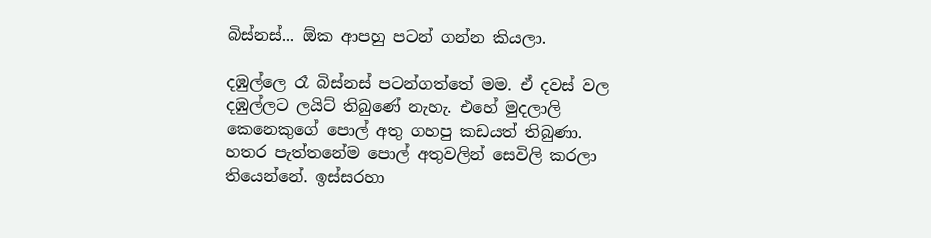බිස්නස්... ඕක ආපහු පටන් ගන්න කියලා.

දඹුල්ලෙ රෑ බිස්නස් පටන්ගත්තේ මම. ඒ දවස් වල දඹුල්ලට ලයිට් තිබුණේ නැහැ. එහේ මුදලාලි කෙනෙකුගේ පොල් අතු ගහපු කඩයත් තිබුණා. හතර පැත්තනේම පොල් අතුවලින් සෙවිලි කරලා තියෙන්නේ. ඉස්සරහා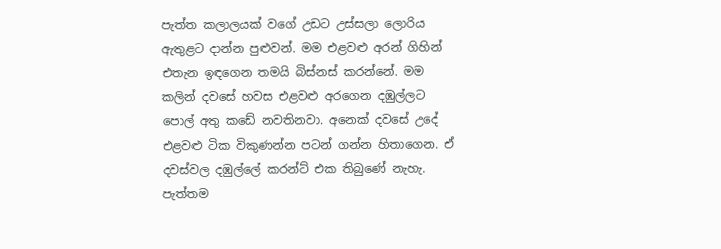පැත්ත කලාලයක් වගේ උඩට උස්සලා ලොරිය ඇතුළට දාන්න පුළුවන්. මම එළවළු අරන් ගිහින් එතැන ඉඳගෙන තමයි බිස්නස් කරන්නේ. මම කලින් දවසේ හවස එළවළු අරගෙන දඹුල්ලට පොල් අතු කඩේ නවතිනවා. අනෙක් දවසේ උදේ එළවළු ටික විකුණන්න පටන් ගන්න හිතාගෙන. ඒ දවස්වල දඹුල්ලේ කරන්ට් එක තිබුණේ නැහැ. පැත්තම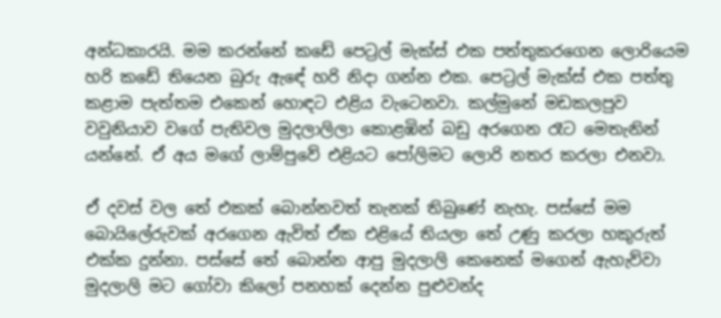අන්ධකාරයි. මම කරන්නේ කඩේ පෙට්‍රල් මැක්ස් එක පත්තුකරගෙන ලොරියෙම හරි කඩේ තියෙන බුරු ඇඳේ හරි නිදා ගන්න එක. පෙට්‍රල් මැක්ස් එක පත්තු කළාම පැත්තම එකෙන් හොඳට එළිය වැටෙනවා. කල්මුනේ මඩකලපුව වවුනියාව වගේ පැතිවල මුදලාලිලා කොළඹින් බඩු අරගෙන රෑට මෙතැනින් යන්නේ. ඒ අය මගේ ලාම්පුවේ එළියට පෝලිමට ලොරි නතර කරලා එනවා.

ඒ දවස් වල තේ එකක් බොන්නවත් තැනක් තිබුණේ නැහැ. පස්සේ මම බොයිලේරුවක් අරගෙන ඇවිත් ඒක එළියේ තියලා තේ උණු කරලා හකුරුත් එක්ක දුන්නා. පස්සේ තේ බොන්න ආපු මුදලාලි කෙනෙක් මගෙන් ඇහැව්වා මුදලාලි මට ගෝවා කිලෝ පනහක් දෙන්න පුළුවන්ද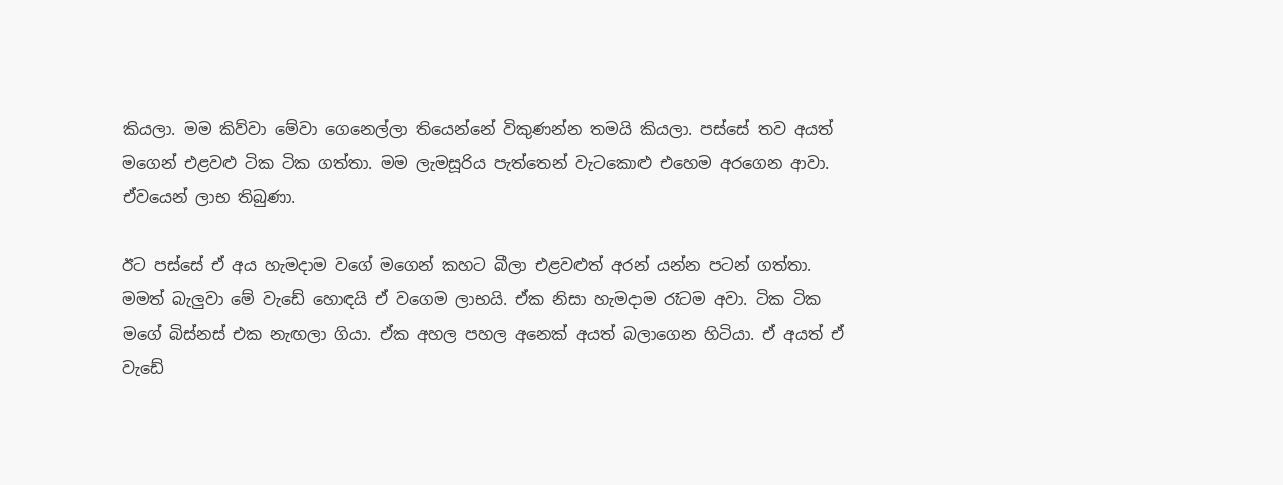කියලා. මම කිව්වා මේවා ගෙනෙල්ලා තියෙන්නේ විකුණන්න තමයි කියලා. පස්සේ තව අයත් මගෙන් එළවළු ටික ටික ගත්තා. මම ලැමසූරිය පැත්තෙන් වැටකොළු එහෙම අරගෙන ආවා. ඒවයෙන් ලාභ තිබුණා.

ඊට පස්සේ ඒ අය හැමදාම වගේ මගෙන් කහට බීලා එළවළුත් අරන් යන්න පටන් ගත්තා. මමත් බැලුවා මේ වැඩේ හොඳයි ඒ වගෙම ලාභයි. ඒක නිසා හැමදාම රෑටම අවා. ටික ටික මගේ බිස්නස් එක නැඟලා ගියා. ඒක අහල පහල අනෙක් අයත් බලාගෙන හිටියා. ඒ අයත් ඒ වැඩේ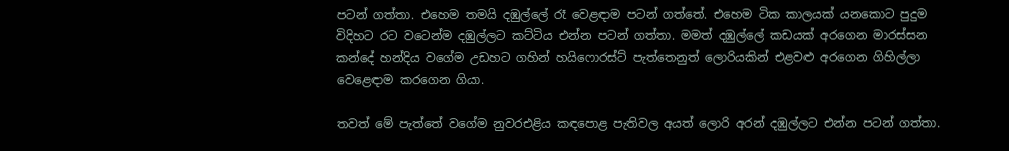පටන් ගත්තා. එහෙම තමයි දඹුල්ලේ රෑ වෙළඳාම පටන් ගත්තේ. එහෙම ටික කාලයක් යනකොට පුදුම විදිහට රට වටෙන්ම දඹුල්ලට කට්ටිය එන්න පටන් ගත්තා. මමත් දඹුල්ලේ කඩයක් අරගෙන මාරස්සන කන්දේ හන්දිය වගේම උඩහට ගහින් හයිෆොරස්ට් පැත්තෙනුත් ලොරියකින් එළවළු අරගෙන ගිහිල්ලා වෙළෙඳාම කරගෙන ගියා.

තවත් මේ පැත්තේ වගේම නුවරඑළිය කඳපොළ පැතිවල අයත් ලොරි අරන් දඹුල්ලට එන්න පටන් ගත්තා.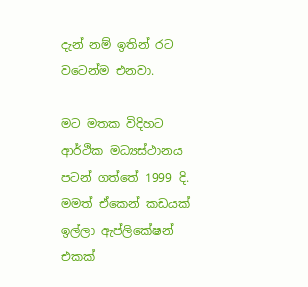දැන් නම් ඉතින් රට වටෙන්ම එනවා.

මට මතක විදිහට ආර්ථික මධ්‍යස්ථානය පටන් ගත්තේ 1999 දි. මමත් ඒකෙන් කඩයක් ඉල්ලා ඇප්ලිකේෂන් එකක්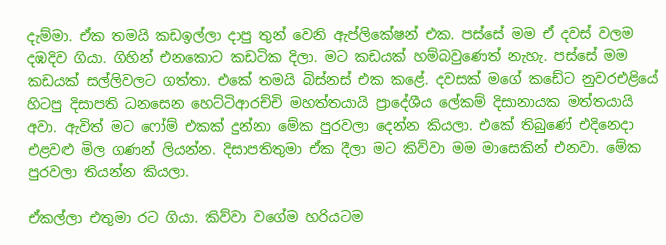දැම්මා. ඒක තමයි කඩඉල්ලා දාපු තුන් වෙනි ඇප්ලිකේෂන් එක. පස්සේ මම ඒ දවස් වලම දඹදිව ගියා. ගිහින් එනකොට කඩටික දිලා. මට කඩයක් හම්බවුණෙත් නැහැ. පස්සේ මම කඩයක් සල්ලිවලට ගත්තා. එකේ තමයි බිස්නස් එක කළේ. දවසක් මගේ කඩේට නුවරඑළියේ හිටපු දිසාපති ධනසෙන හෙට්ටිආරච්චි මහත්තයායි ප්‍රාදේශීය ලේකම් දිසානායක මත්තයායි අවා. ඇවිත් මට ෆෝම් එකක් දුන්නා මේක පුරවලා දෙන්න කියලා. එකේ තිබුණේ එදිනෙදා එළවළු මිල ගණන් ලියන්න. දිසාපතිතුමා ඒක දීලා මට කිව්වා මම මාසෙකින් එනවා. මේක පුරවලා තියන්න කියලා.

ඒකල්ලා එතුමා රට ගියා. කිව්වා වගේම හරියටම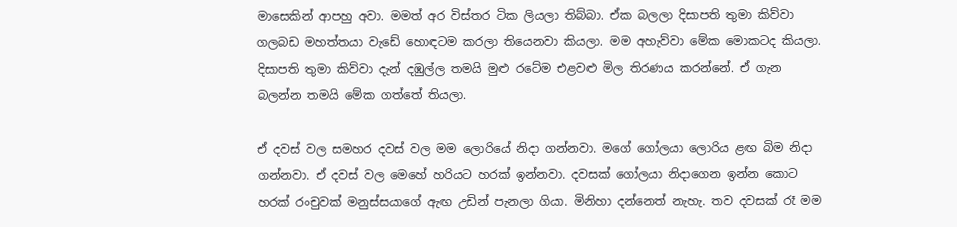මාසෙකින් ආපහු අවා. මමත් අර විස්තර ටික ලියලා තිබ්බා. ඒක බලලා දිසාපති තුමා කිව්වා ගලබඩ මහත්තයා වැඩේ හොඳටම කරලා තියෙනවා කියලා. මම අහැව්වා මේක මොකටද කියලා. දිසාපති තුමා කිව්වා දැන් දඹුල්ල තමයි මුළු රටේම එළවළු මිල තිරණය කරන්නේ. ඒ ගැන බලන්න තමයි මේක ගත්තේ තියලා.

ඒ දවස් වල සමහර දවස් වල මම ලොරියේ නිදා ගන්නවා. මගේ ගෝලයා ලොරිය ළඟ බිම නිදා ගන්නවා. ඒ දවස් වල මෙහේ හරියට හරක් ඉන්නවා. දවසක් ගෝලයා නිදාගෙන ඉන්න කොට හරක් රංචුවක් මනුස්සයාගේ ඇඟ උඩින් පැනලා ගියා. මිනිහා දන්නෙත් නැහැ. තව දවසක් රෑ මම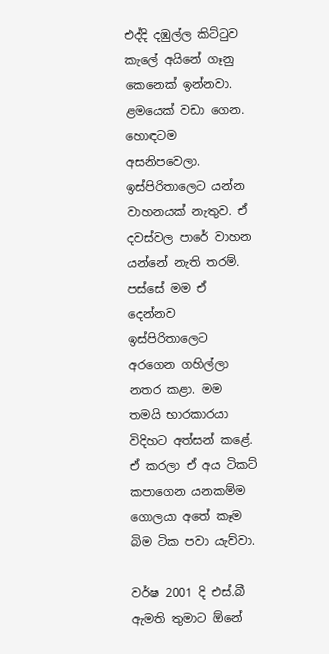එද්දි දඹුල්ල කිට්ටුව කැලේ අයිනේ ගෑනු කෙනෙක් ඉන්නවා. ළමයෙක් වඩා ගෙන. හොඳටම අසනිපවෙලා. ඉස්පිරිතාලෙට යන්න වාහනයක් නැතුව. ඒ දවස්වල පාරේ වාහන යන්නේ නැති තරම්. පස්සේ මම ඒ දෙන්නව ඉස්පිරිතාලෙට අරගෙන ගහිල්ලා නතර කළා. මම තමයි භාරකාරයා විදිහට අත්සන් කළේ. ඒ කරලා ඒ අය ටිකට් කපාගෙන යනකම්ම ගොලයා අතේ කෑම බිම ටික පවා යැව්වා.

වර්ෂ 2001 දි එස්.බී ඇමති තුමාට ඕනේ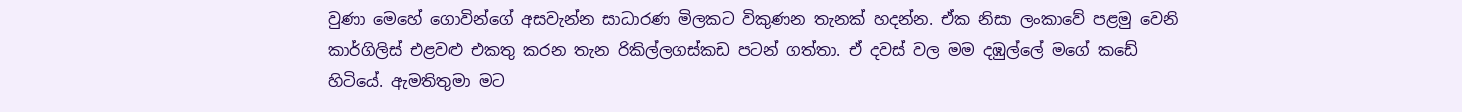වුණා මෙහේ ගොවින්ගේ අසවැන්න සාධාරණ මිලකට විකුණන තැනක් හදන්න. ඒක නිසා ලංකාවේ පළමු වෙනි කාර්ගිලිස් එළවළු එකතු කරන තැන රිකිල්ලගස්කඩ පටන් ගත්තා. ඒ දවස් වල මම දඹුල්ලේ මගේ කඩේ හිටියේ. ඇමතිතුමා මට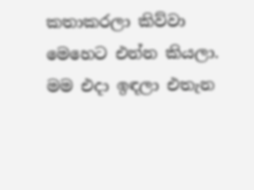කතාකරලා කිව්වා මෙහෙට එන්න කියලා. මම එදා ඉඳලා එතැන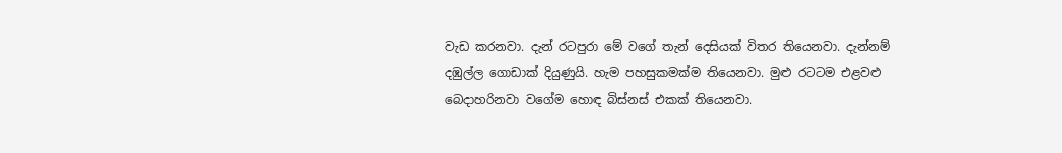වැඩ කරනවා. දැන් රටපුරා මේ වගේ තැන් දෙසියක් විතර තියෙනවා. දැන්නම් දඹුල්ල ගොඩාක් දියුණුයි. හැම පහසුකමක්ම තියෙනවා. මුළු රටටම එළවළු බෙදාහරිනවා වගේම හොඳ බිස්නස් එකක් තියෙනවා.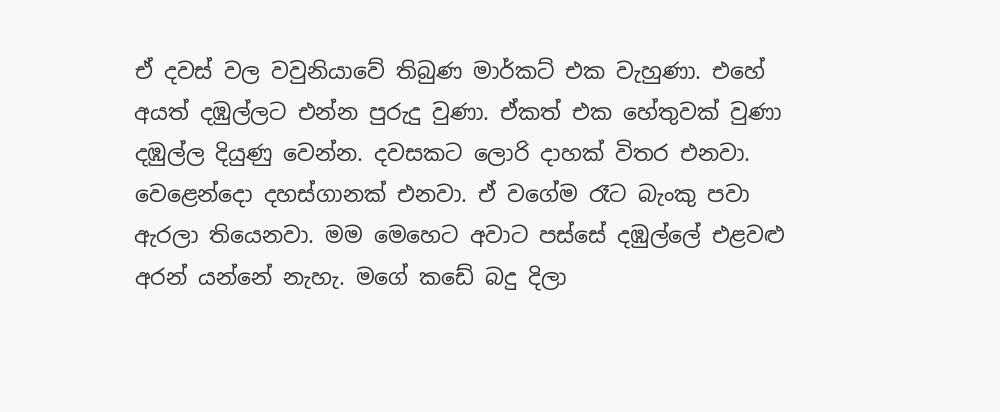ඒ දවස් වල වවුනියාවේ තිබුණ මාර්කට් එක වැහුණා. එහේ අයත් දඹුල්ලට එන්න පුරුදු වුණා. ඒකත් එක හේතුවක් වුණා දඹුල්ල දියුණු වෙන්න. දවසකට ලොරි දාහක් විතර එනවා. වෙළෙන්දො දහස්ගානක් එනවා. ඒ වගේම රෑට බැංකු පවා ඇරලා තියෙනවා. මම මෙහෙට අවාට පස්සේ දඹුල්ලේ එළවළු අරන් යන්නේ නැහැ. මගේ කඩේ බදු දිලා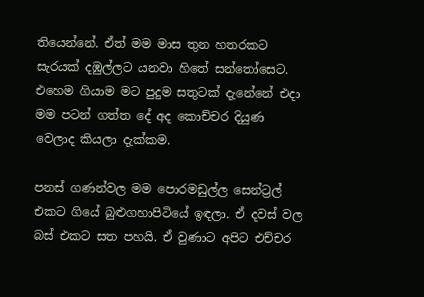තියෙන්නේ. ඒත් මම මාස තුන හතරකට සැරයක් දඹුල්ලට යනවා හිතේ සන්තෝසෙට. එහෙම ගියාම මට පුදුම සතුටක් දැනේනේ එදා මම පටන් ගත්ත දේ අද කොච්චර දියුණ වෙලාද කියලා දැක්කම.

පනස් ගණන්වල මම පොරමඩුල්ල සෙන්ට්‍රල් එකට ගියේ බුළුගහාපිටියේ ඉඳලා. ඒ දවස් වල බස් එකට සත පහයි. ඒ වුණාට අපිට එච්චර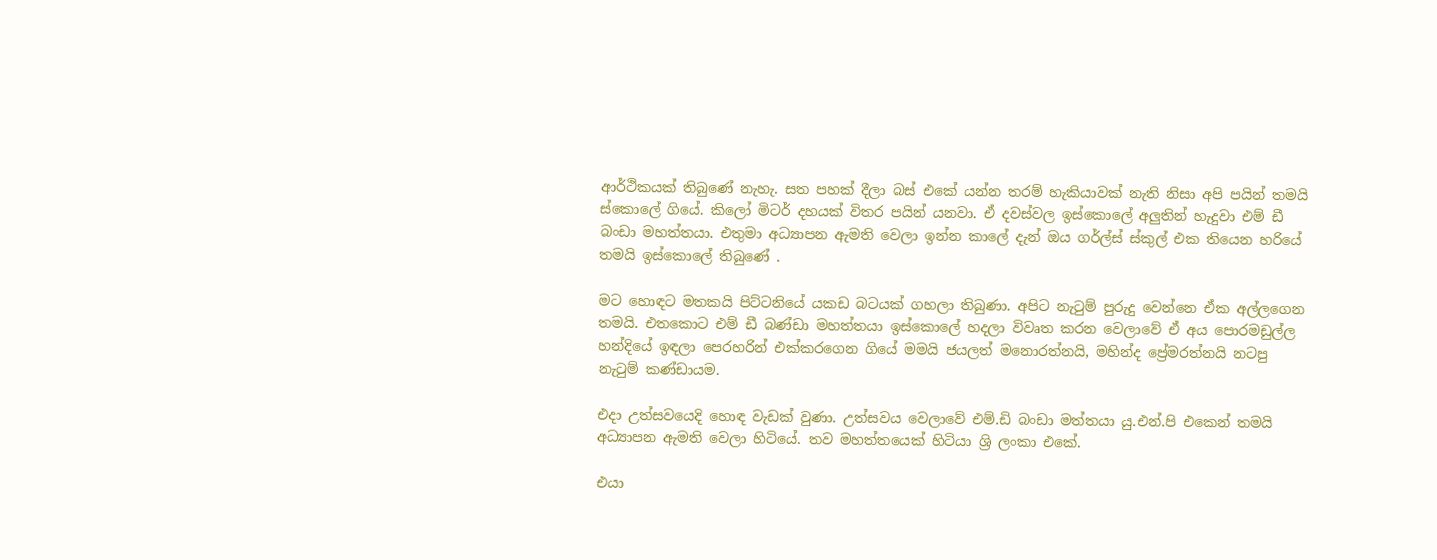ආර්ථිකයක් තිබුණේ නැහැ. සත පහක් දීලා බස් එකේ යන්න තරම් හැකියාවක් නැති නිසා අපි පයින් තමයි ස්කොලේ ගියේ. කිලෝ මිටර් දහයක් විතර පයින් යනවා. ඒ දවස්වල ඉස්කොලේ අලුතින් හැදුවා එම් ඩී බංඩා මහත්තයා. එතුමා අධ්‍යාපන ඇමති වෙලා ඉන්න කාලේ දැන් ඔය ගර්ල්ස් ස්කුල් එක තියෙන හරියේ තමයි ඉස්කොලේ තිබුණේ .

මට හොඳට මතකයි පිට්ටනියේ යකඩ බටයක් ගහලා තිබුණා. අපිට නැටුම් පුරුදු වෙන්නෙ ඒක අල්ලගෙන තමයි. එතකොට එම් ඩී බණ්ඩා මහත්තයා ඉස්කොලේ හදලා විවෘත කරන වෙලාවේ ඒ අය පොරමඩුල්ල හන්දියේ ඉඳලා පෙරහරින් එක්කරගෙන ගියේ මමයි ජයලත් මනොරත්නයි, මහින්ද ප්‍රේමරත්නයි නටපු නැටුම් කණ්ඩායම.

එදා උත්සවයෙදි හොඳ වැඩක් වුණා. උත්සවය වෙලාවේ එම්.ඩි බංඩා මත්තයා යු.එන්.පි එකෙන් තමයි අධ්‍යාපන ඇමති වෙලා හිටියේ. තව මහත්තයෙක් හිටියා ශ්‍රි ලංකා එකේ.

එයා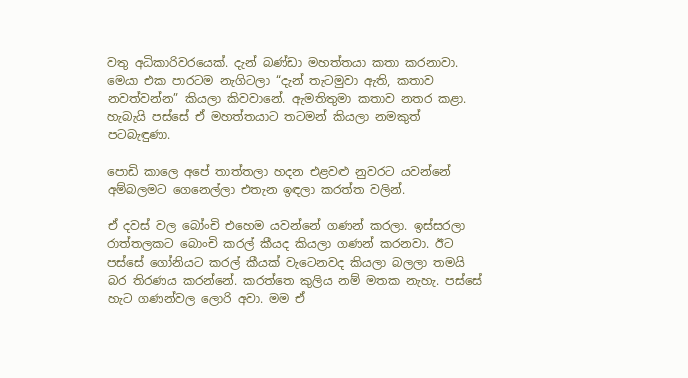වතු අධිකාරිවරයෙක්. දැන් බණ්ඩා මහත්තයා කතා කරනාවා. මෙයා එක පාරටම නැගිටලා “දැන් තැටමුවා ඇති, කතාව නවත්වන්න” කියලා කිවවානේ. ඇමතිතුමා කතාව නතර කළා. හැබැයි පස්සේ ඒ මහත්තයාට තටමන් කියලා නමකුත් පටබැඳුණා.

පොඩි කාලෙ අපේ තාත්තලා හදන එළවළු නුවරට යවන්නේ අම්බලමට ගෙනෙල්ලා එතැන ඉඳලා කරත්ත වලින්.

ඒ දවස් වල බෝංචි එහෙම යවන්නේ ගණන් කරලා. ඉස්සරලා රාත්තලකට බොංචි කරල් කීයද කියලා ගණන් කරනවා. ඊට පස්සේ ගෝනියට කරල් කීයක් වැටෙනවද කියලා බලලා තමයි බර තිරණය කරන්නේ. කරත්තෙ කුලිය නම් මතක නැහැ. පස්සේ හැට ගණන්වල ලොරි අවා. මම ඒ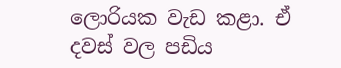ලොරියක වැඩ කළා. ඒ දවස් වල පඩිය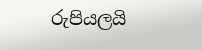රුපියලයි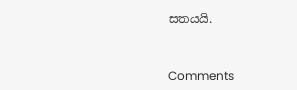සතයයි.



Comments